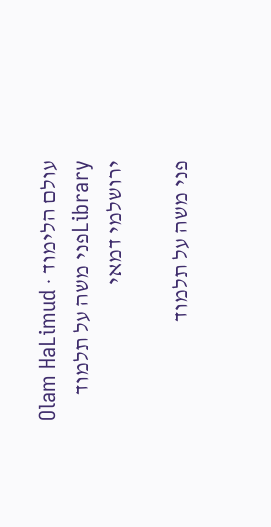עולם הלימוד · Olam HaLimud
Libraryפני משה על תלמוד ירושלמי דמאי

פני משה על תלמוד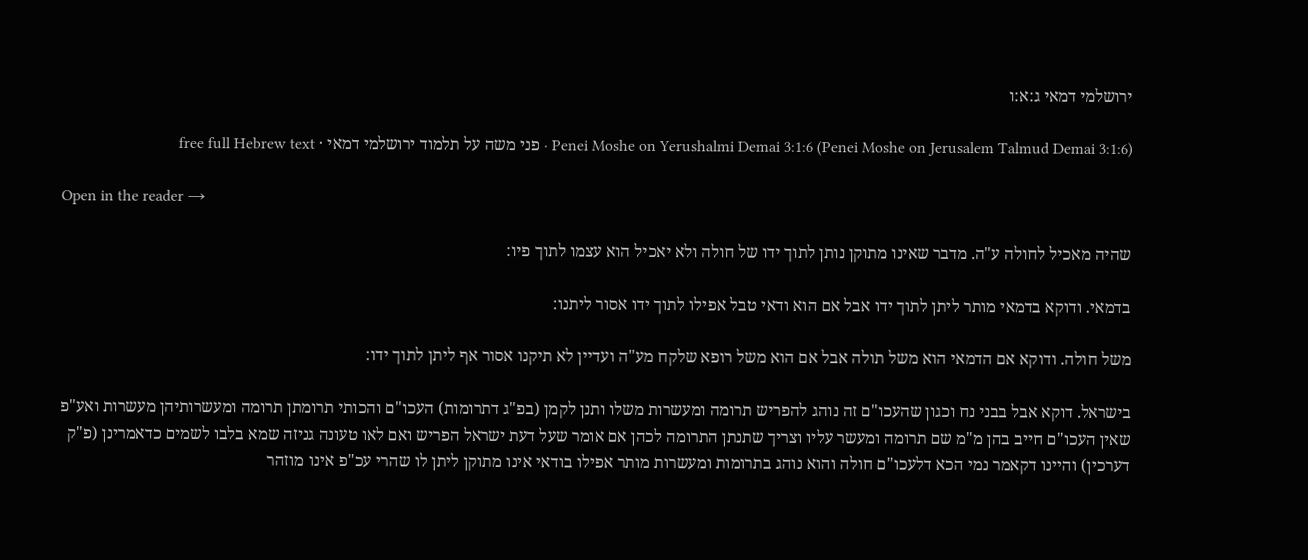ירושלמי דמאי ג:א:ו

Penei Moshe on Yerushalmi Demai 3:1:6 (Penei Moshe on Jerusalem Talmud Demai 3:1:6) · פני משה על תלמוד ירושלמי דמאי · free full Hebrew text

Open in the reader →

שהיה מאכיל לחולה ע"ה. מדבר שאינו מתוקן נותן לתוך ידו של חולה ולא יאכיל הוא עצמו לתוך פיו:

בדמאי. ודוקא בדמאי מותר ליתן לתוך ידו אבל אם הוא ודאי טבל אפילו לתוך ידו אסור ליתנו:

משל חולה. ודוקא אם הדמאי הוא משל תולה אבל אם הוא משל רופא שלקח מע"ה ועדיין לא תיקנו אסור אף ליתן לתוך ידו:

בישראל. דוקא אבל בבני נח וכגון שהעכו"ם זה נוהג להפריש תרומה ומעשרות משלו ותנן לקמן (בפ"ג דתרומות) העכו"ם והכותי תרומתן תרומה ומעשרותיהן מעשרות ואע"פ שאין העכו"ם חייב בהן מ"מ שם תרומה ומעשר עליו וצריך שתנתן התרומה לכהן אם אומר שעל דעת ישראל הפריש ואם לאו טעונה גניזה שמא בלבו לשמים כדאמרינן (פ"ק דערכין) והיינו דקאמר נמי הכא דלעכו"ם חולה והוא נוהג בתרומות ומעשרות מותר אפילו בודאי אינו מתוקן ליתן לו שהרי עכ"פ אינו מוזהר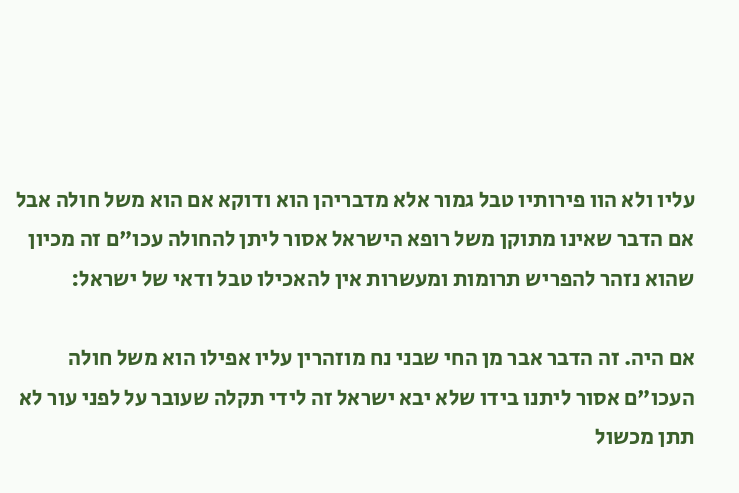עליו ולא הוו פירותיו טבל גמור אלא מדבריהן הוא ודוקא אם הוא משל חולה אבל אם הדבר שאינו מתוקן משל רופא הישראל אסור ליתן להחולה עכו"ם זה מכיון שהוא נזהר להפריש תרומות ומעשרות אין להאכילו טבל ודאי של ישראל:

אם היה. זה הדבר אבר מן החי שבני נח מוזהרין עליו אפילו הוא משל חולה העכו"ם אסור ליתנו בידו שלא יבא ישראל זה לידי תקלה שעובר על לפני עור לא תתן מכשול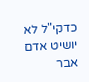כדקי"ל לא יושיט אדם אבר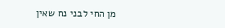מן החי לבני נח שאין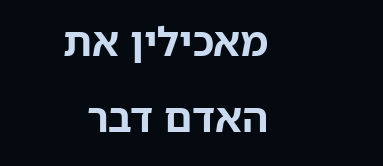מאכילין את האדם דבר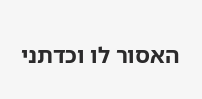האסור לו וכדתני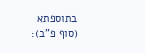בתוספתא (סוף פ"ב):